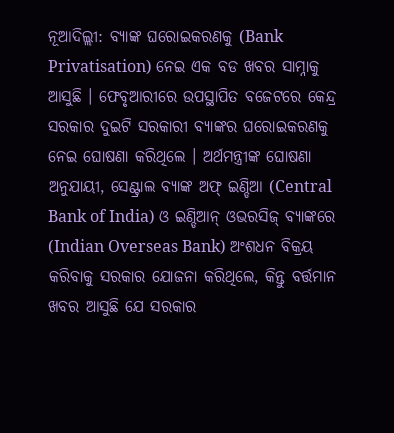ନୂଆଦିଲ୍ଲୀ: ବ୍ୟାଙ୍କ ଘରୋଇକରଣକୁ (Bank Privatisation) ନେଇ ଏକ ବଡ ଖବର ସାମ୍ନାକୁ ଆସୁଛି । ଫେବୃଆରୀରେ ଉପସ୍ଥାପିତ ବଜେଟରେ କେନ୍ଦ୍ର ସରକାର ଦୁଇଟି ସରକାରୀ ବ୍ୟାଙ୍କର ଘରୋଇକରଣକୁ ନେଇ ଘୋଷଣା କରିଥିଲେ । ଅର୍ଥମନ୍ତ୍ରୀଙ୍କ ଘୋଷଣା ଅନୁଯାୟୀ, ସେଣ୍ଟ୍ରାଲ ବ୍ୟାଙ୍କ ଅଫ୍ ଇଣ୍ଡିଆ (Central Bank of India) ଓ ଇଣ୍ଡିଆନ୍ ଓଭରସିଜ୍ ବ୍ୟାଙ୍କରେ (Indian Overseas Bank) ଅଂଶଧନ ବିକ୍ରୟ କରିବାକୁ ସରକାର ଯୋଜନା କରିଥିଲେ, କିନ୍ତୁ ବର୍ତ୍ତମାନ ଖବର ଆସୁଛି ଯେ ସରକାର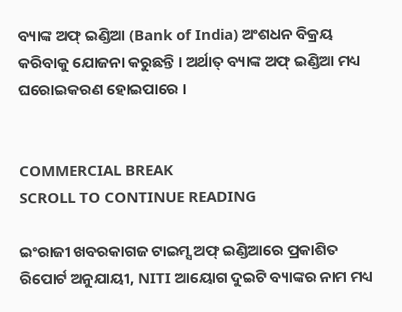ବ୍ୟାଙ୍କ ଅଫ୍ ଇଣ୍ଡିଆ (Bank of India) ଅଂଶଧନ ବିକ୍ରୟ କରିବାକୁ ଯୋଜନା କରୁଛନ୍ତି । ଅର୍ଥାତ୍ ବ୍ୟାଙ୍କ ଅଫ୍ ଇଣ୍ଡିଆ ମଧ୍ୟ ଘରୋଇକରଣ ହୋଇପାରେ ।


COMMERCIAL BREAK
SCROLL TO CONTINUE READING

ଇଂରାଜୀ ଖବରକାଗଜ ଟାଇମ୍ସ ଅଫ୍ ଇଣ୍ଡିଆରେ ପ୍ରକାଶିତ ରିପୋର୍ଟ ଅନୁଯାୟୀ, NITI ଆୟୋଗ ଦୁଇଟି ବ୍ୟାଙ୍କର ନାମ ମଧ୍ୟ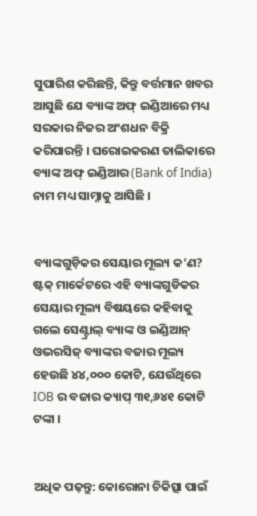ସୁପାରିଶ କରିଛନ୍ତି, କିନ୍ତୁ ବର୍ତ୍ତମାନ ଖବର ଆସୁଛି ଯେ ବ୍ୟାଙ୍କ ଅଫ୍ ଇଣ୍ଡିଆରେ ମଧ୍ୟ ସରକାର ନିଜର ଅଂଶଧନ ବିକ୍ରି କରିପାରନ୍ତି । ଘରୋଇକରଣ ତାଲିକାରେ ବ୍ୟାଙ୍କ ଅଫ୍ ଇଣ୍ଡିଆର (Bank of India) ନାମ ମଧ୍ୟ ସାମ୍ନାକୁ ଆସିଛି ।


ବ୍ୟାଙ୍କଗୁଡ଼ିକର ସେୟାର ମୂଲ୍ୟ କ’ଣ?
ଷ୍ଟକ୍ ମାର୍କେଟରେ ଏହି ବ୍ୟାଙ୍କଗୁଡିକର ସେୟାର ମୂଲ୍ୟ ବିଷୟରେ କହିବାକୁ ଗଲେ ସେଣ୍ଟ୍ରାଲ୍ ବ୍ୟାଙ୍କ ଓ ଇଣ୍ଡିଆନ୍ ଓଭରସିଜ୍ ବ୍ୟାଙ୍କର ବଜାର ମୂଲ୍ୟ ହେଉଛି ୪୪,୦୦୦ କୋଟି, ଯେଉଁଥିରେ IOB ର ବଜାର କ୍ୟାପ୍ ୩୧,୬୪୧ କୋଟି ଟଙ୍କା ।


ଅଧିକ ପଢ଼ନ୍ତୁ: କୋରୋନା ଚିକିତ୍ସା ପାଇଁ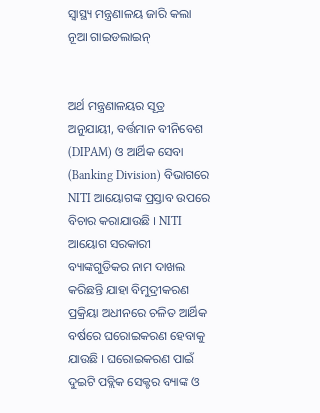ସ୍ୱାସ୍ଥ୍ୟ ମନ୍ତ୍ରଣାଳୟ ଜାରି କଲା ନୂଆ ଗାଇଡଲାଇନ୍


ଅର୍ଥ ମନ୍ତ୍ରଣାଳୟର ସୂତ୍ର ଅନୁଯାୟୀ, ବର୍ତ୍ତମାନ ବୀନିବେଶ (DIPAM) ଓ ଆର୍ଥିକ ସେବା  (Banking Division) ବିଭାଗରେ NITI ଆୟୋଗଙ୍କ ପ୍ରସ୍ତାବ ଉପରେ ବିଚାର କରାଯାଉଛି । NITI ଆୟୋଗ ସରକାରୀ ବ୍ୟାଙ୍କଗୁଡିକର ନାମ ଦାଖଲ କରିଛନ୍ତି ଯାହା ବିମୁଦ୍ରୀକରଣ ପ୍ରକ୍ରିୟା ଅଧୀନରେ ଚଳିତ ଆର୍ଥିକ ବର୍ଷରେ ଘରୋଇକରଣ ହେବାକୁ ଯାଉଛି । ଘରୋଇକରଣ ପାଇଁ ଦୁଇଟି ପବ୍ଲିକ ସେକ୍ଟର ବ୍ୟାଙ୍କ ଓ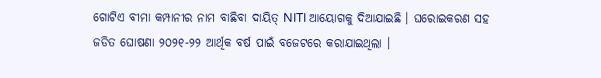ଗୋଟିଏ ବୀମା କମ୍ପାନୀର ନାମ ବାଛିବା ଦାୟିତ୍ NITI ଆୟୋଗକୁ ଦିଆଯାଇଛି । ଘରୋଇକରଣ ସହ ଜଡିତ ଘୋଷଣା ୨୦୨୧-୨୨ ଆର୍ଥିକ ବର୍ଷ ପାଇଁ ବଜେଟରେ କରାଯାଇଥିଲା ।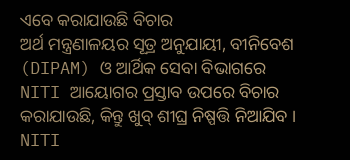ଏବେ କରାଯାଉଛି ବିଚାର
ଅର୍ଥ ମନ୍ତ୍ରଣାଳୟର ସୂତ୍ର ଅନୁଯାୟୀ, ବୀନିବେଶ (DIPAM) ଓ ଆର୍ଥିକ ସେବା ବିଭାଗରେ NITI ଆୟୋଗର ପ୍ରସ୍ତାବ ଉପରେ ବିଚାର କରାଯାଉଛି, କିନ୍ତୁ ଖୁବ୍ ଶୀଘ୍ର ନିଷ୍ପତ୍ତି ନିଆଯିବ । NITI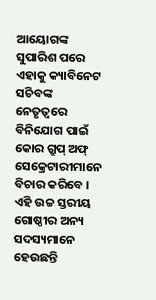ଆୟୋଗଙ୍କ ସୁପାରିଶ ପରେ ଏହାକୁ କ୍ୟାବିନେଟ ସଚିବଙ୍କ ନେତୃତ୍ୱରେ ବିନିଯୋଗ ପାଇଁ କୋର ଗ୍ରୁପ୍ ଅଫ୍ ସେକ୍ରେଟାରୀମାନେ ବିଚାର କରିବେ । ଏହି ଉଚ୍ଚ ସ୍ତରୀୟ ଗୋଷ୍ଠୀର ଅନ୍ୟ ସଦସ୍ୟମାନେ ହେଉଛନ୍ତି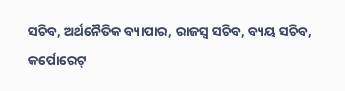ସଚିବ, ଅର୍ଥନୈତିକ ବ୍ୟାପାର, ରାଜସ୍ୱ ସଚିବ, ବ୍ୟୟ ସଚିବ, କର୍ପୋରେଟ୍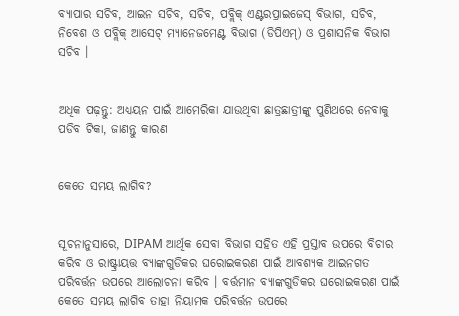ବ୍ୟାପାର ସଚିବ, ଆଇନ ସଚିବ, ସଚିବ, ପବ୍ଲିକ୍ ଏଣ୍ଟରପ୍ରାଇଜେସ୍ ବିଭାଗ, ସଚିବ, ନିବେଶ ଓ ପବ୍ଲିକ୍ ଆସେଟ୍ ମ୍ୟାନେଜମେଣ୍ଟ ବିଭାଗ (ଡିପିଏମ୍) ଓ ପ୍ରଶାସନିକ ବିଭାଗ ସଚିବ ।


ଅଧିକ ପଢ଼ନ୍ତୁ: ଅଧ୍ୟୟନ ପାଇଁ ଆମେରିକା ଯାଉଥିବା ଛାତ୍ରଛାତ୍ରୀଙ୍କୁ ପୁଣିଥରେ ନେବାକୁ ପଡିବ ଟିକା, ଜାଣନ୍ତୁ କାରଣ


କେତେ ସମୟ ଲାଗିବ?


ସୂଚନାନୁସାରେ, DIPAM ଆର୍ଥିକ ସେବା ବିଭାଗ ସହିତ ଏହି ପ୍ରସ୍ତାବ ଉପରେ ବିଚାର କରିବ ଓ ରାଷ୍ଟ୍ରାୟତ୍ତ ବ୍ୟାଙ୍କଗୁଡିକର ଘରୋଇକରଣ ପାଇଁ ଆବଶ୍ୟକ ଆଇନଗତ ପରିବର୍ତ୍ତନ ଉପରେ ଆଲୋଚନା କରିବ । ବର୍ତ୍ତମାନ ବ୍ୟାଙ୍କଗୁଡିକର ଘରୋଇକରଣ ପାଇଁ କେତେ ସମୟ ଲାଗିବ ତାହା ନିୟାମକ ପରିବର୍ତ୍ତନ ଉପରେ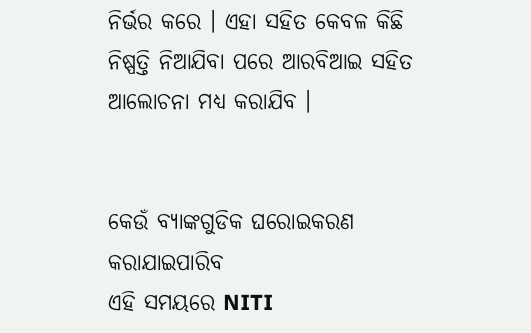ନିର୍ଭର କରେ । ଏହା ସହିତ କେବଳ କିଛି ନିଷ୍ପତ୍ତି ନିଆଯିବା ପରେ ଆରବିଆଇ ସହିତ ଆଲୋଚନା ମଧ୍ୟ କରାଯିବ ।


କେଉଁ ବ୍ୟାଙ୍କଗୁଡିକ ଘରୋଇକରଣ କରାଯାଇପାରିବ
ଏହି ସମୟରେ NITI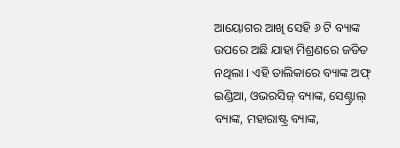ଆୟୋଗର ଆଖି ସେହି ୬ ଟି ବ୍ୟାଙ୍କ ଉପରେ ଅଛି ଯାହା ମିଶ୍ରଣରେ ଜଡିତ ନଥିଲା । ଏହି ତାଲିକାରେ ବ୍ୟାଙ୍କ ଅଫ୍ ଇଣ୍ଡିଆ, ଓଭରସିଜ୍ ବ୍ୟାଙ୍କ, ସେଣ୍ଟ୍ରାଲ୍ ବ୍ୟାଙ୍କ, ମହାରାଷ୍ଟ୍ର ବ୍ୟାଙ୍କ,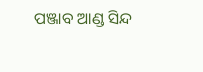ପଞ୍ଜାବ ଆଣ୍ଡ ସିନ୍ଦ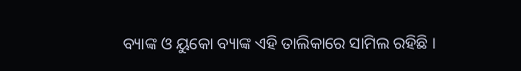ବ୍ୟାଙ୍କ ଓ ୟୁକୋ ବ୍ୟାଙ୍କ ଏହି ତାଲିକାରେ ସାମିଲ ରହିଛି ।